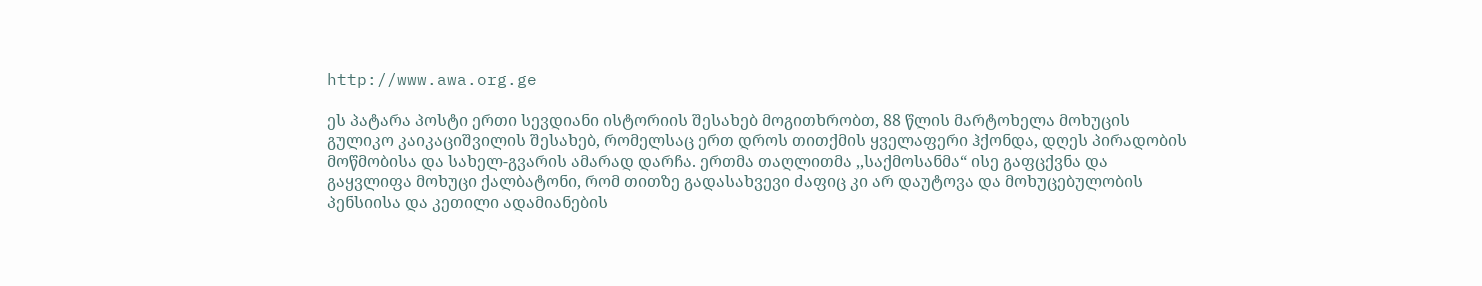http://www.awa.org.ge

ეს პატარა პოსტი ერთი სევდიანი ისტორიის შესახებ მოგითხრობთ, 88 წლის მარტოხელა მოხუცის გულიკო კაიკაციშვილის შესახებ, რომელსაც ერთ დროს თითქმის ყველაფერი ჰქონდა, დღეს პირადობის მოწმობისა და სახელ-გვარის ამარად დარჩა. ერთმა თაღლითმა ,,საქმოსანმა“ ისე გაფცქვნა და გაყვლიფა მოხუცი ქალბატონი, რომ თითზე გადასახვევი ძაფიც კი არ დაუტოვა და მოხუცებულობის პენსიისა და კეთილი ადამიანების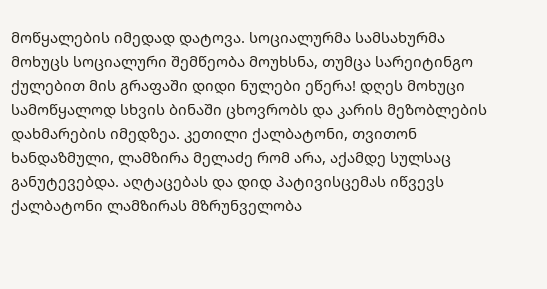მოწყალების იმედად დატოვა. სოციალურმა სამსახურმა მოხუცს სოციალური შემწეობა მოუხსნა, თუმცა სარეიტინგო ქულებით მის გრაფაში დიდი ნულები ეწერა! დღეს მოხუცი სამოწყალოდ სხვის ბინაში ცხოვრობს და კარის მეზობლების დახმარების იმედზეა. კეთილი ქალბატონი, თვითონ ხანდაზმული, ლამზირა მელაძე რომ არა, აქამდე სულსაც განუტევებდა. აღტაცებას და დიდ პატივისცემას იწვევს ქალბატონი ლამზირას მზრუნველობა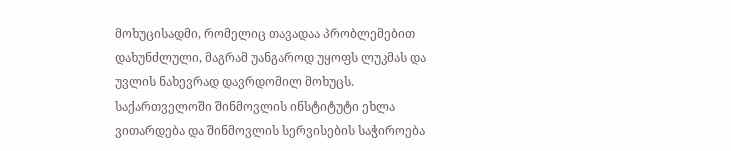მოხუცისადმი, რომელიც თავადაა პრობლემებით დახუნძლული, მაგრამ უანგაროდ უყოფს ლუკმას და უვლის ნახევრად დავრდომილ მოხუცს.
საქართველოში შინმოვლის ინსტიტუტი ეხლა ვითარდება და შინმოვლის სერვისების საჭიროება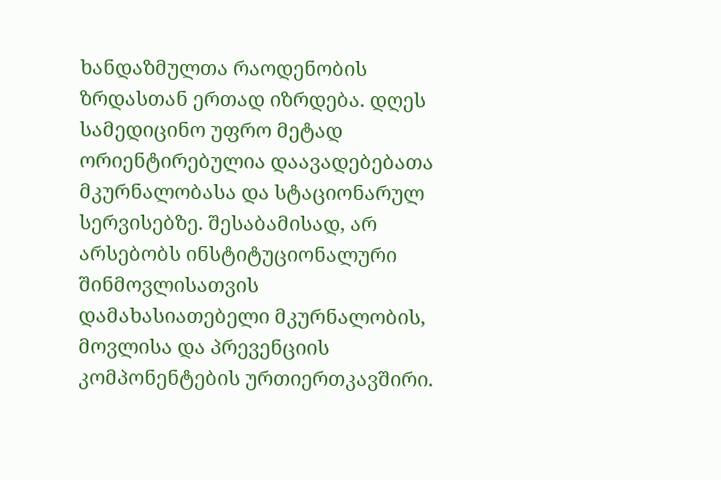ხანდაზმულთა რაოდენობის ზრდასთან ერთად იზრდება. დღეს სამედიცინო უფრო მეტად ორიენტირებულია დაავადებებათა მკურნალობასა და სტაციონარულ სერვისებზე. შესაბამისად, არ არსებობს ინსტიტუციონალური შინმოვლისათვის დამახასიათებელი მკურნალობის, მოვლისა და პრევენციის კომპონენტების ურთიერთკავშირი.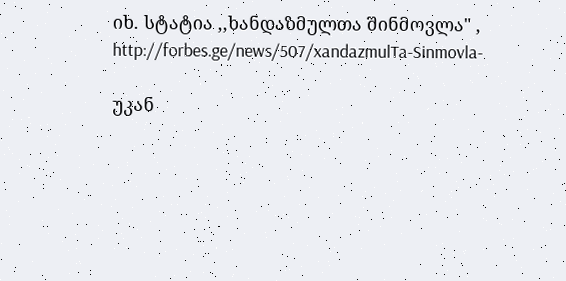იხ. სტატია ,,ხანდაზმულთა შინმოვლა" ,
http://forbes.ge/news/507/xandazmulTa-Sinmovla-

უკან